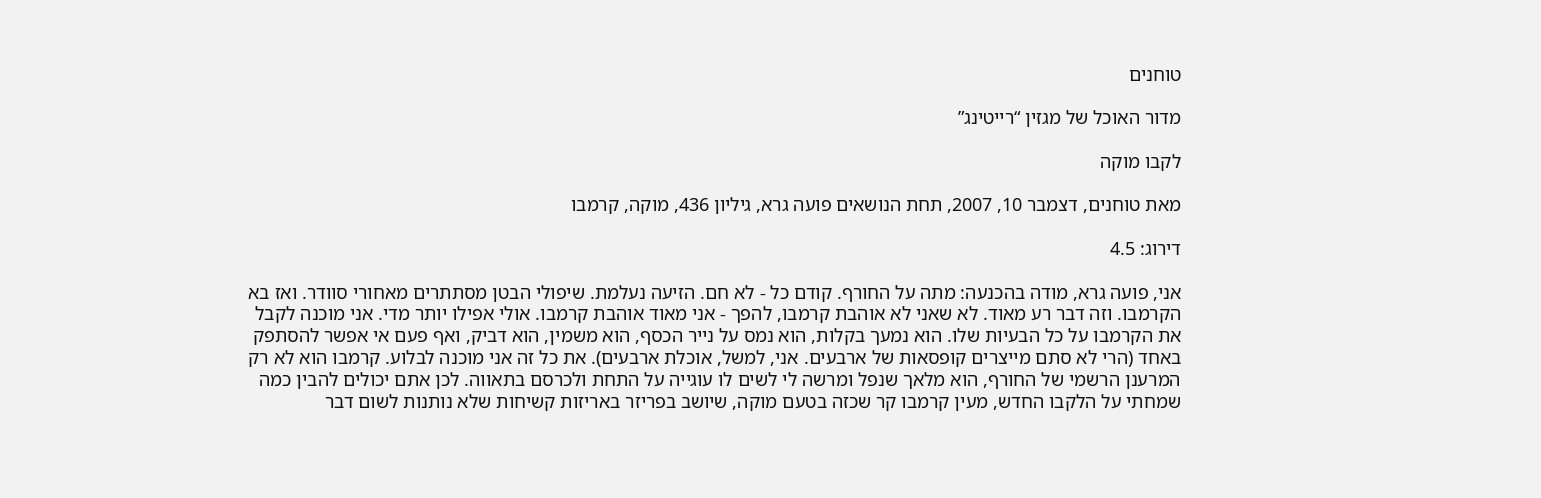טוחנים

מדור האוכל של מגזין “רייטינג”

לקבו מוקה

מאת טוחנים, דצמבר 10, 2007, תחת הנושאים פועה גרא, גיליון 436, מוקה, קרמבו

דירוג: 4.5

אני, פועה גרא, מודה בהכנעה: מתה על החורף. קודם כל - לא חם. הזיעה נעלמת. שיפולי הבטן מסתתרים מאחורי סוודר. ואז בא הקרמבו. וזה דבר רע מאוד. לא שאני לא אוהבת קרמבו, להפך - אני מאוד אוהבת קרמבו. אולי אפילו יותר מדי. אני מוכנה לקבל את הקרמבו על כל הבעיות שלו. הוא נמעך בקלות, הוא נמס על נייר הכסף, הוא משמין, הוא דביק, ואף פעם אי אפשר להסתפק באחד (הרי לא סתם מייצרים קופסאות של ארבעים. אני, למשל, אוכלת ארבעים). את כל זה אני מוכנה לבלוע. קרמבו הוא לא רק המרענן הרשמי של החורף, הוא מלאך שנפל ומרשה לי לשים לו עוגייה על התחת ולכרסם בתאווה. לכן אתם יכולים להבין כמה שמחתי על הלקבו החדש, מעין קרמבו קר שכזה בטעם מוקה, שיושב בפריזר באריזות קשיחות שלא נותנות לשום דבר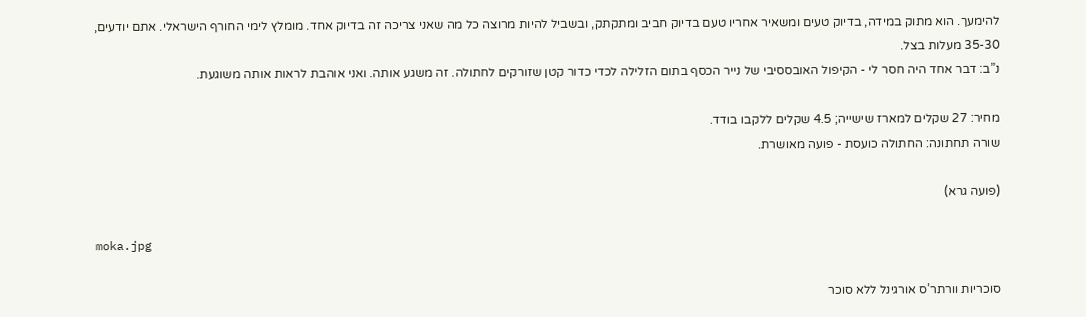להימעך. הוא מתוק במידה, בדיוק טעים ומשאיר אחריו טעם בדיוק חביב ומתקתק, ובשביל להיות מרוצה כל מה שאני צריכה זה בדיוק אחד. מומלץ לימי החורף הישראלי. אתם יודעים, 35-30 מעלות בצל.
נ”ב: דבר אחד היה חסר לי - הקיפול האובססיבי של נייר הכסף בתום הזלילה לכדי כדור קטן שזורקים לחתולה. זה משגע אותה. ואני אוהבת לראות אותה משוגעת.

מחיר: 27 שקלים למארז שישייה; 4.5 שקלים ללקבו בודד.
שורה תחתונה: החתולה כועסת - פועה מאושרת.

(פועה גרא)

moka.jpg

סוכריות וורתר’ס אורגינל ללא סוכר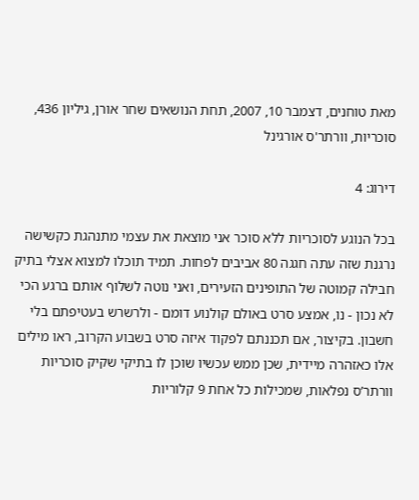מאת טוחנים, דצמבר 10, 2007, תחת הנושאים שחר אורן, גיליון 436, סוכריות, וורתר'ס אורגינל

דירוג: 4

בכל הנוגע לסוכריות ללא סוכר אני מוצאת את עצמי מתנהגת כקשישה נרגנת שזה עתה חגגה 80 אביבים לפחות. תמיד תוכלו למצוא אצלי בתיק חבילה קמוטה של התופינים הזעירים, ואני נוטה לשלוף אותם ברגע הכי לא נכון - נו, אמצע סרט באולם קולנוע דומם - ולרשרש בעטיפתם בלי חשבון. בקיצור, אם תכננתם לפקוד איזה סרט בשבוע הקרוב, ראו מילים אלו כאזהרה מיידית, שכן ממש עכשיו שוכן לו בתיקי שקיק סוכריות וורתר’ס נפלאות, שמכילות כל אחת 9 קלוריות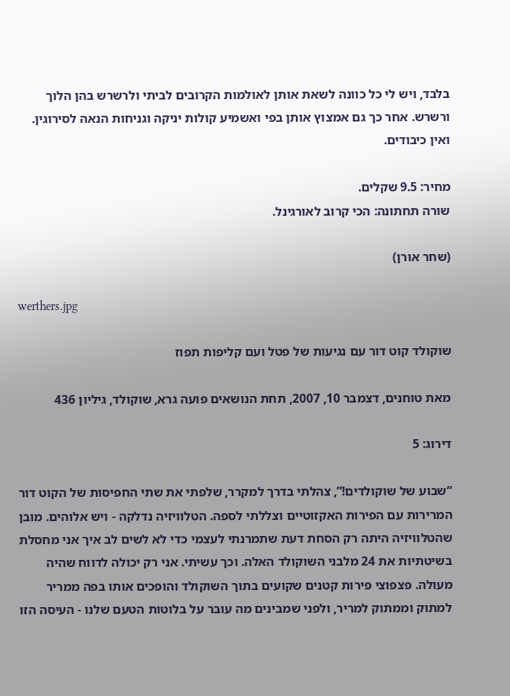בלבד, ויש לי כל כוונה לשאת אותן לאולמות הקרובים לביתי ולרשרש בהן הלוך ורשרש. אחר כך גם אמצוץ אותן בפי ואשמיע קולות יניקה וגניחות הנאה לסירוגין. ואין כיבודים.

מחיר: 9.5 שקלים.
שורה תחתונה: הכי קרוב לאורגינל.

(שחר אורן)

werthers.jpg

שוקולד קוט דור עם נגיעות של פטל ועם קליפות תפוז

מאת טוחנים, דצמבר 10, 2007, תחת הנושאים פועה גרא, שוקולד, גיליון 436

דירוג: 5

“שבוע של שוקולדים!”, צהלתי בדרך למקרר, שלפתי את שתי החפיסות של הקוט דור המרירות עם הפירות האקזוטיים וצללתי לספה. הטלוויזיה נדלקה - ויש אלוהים. מובן שהטלוויזיה היתה רק הסחת דעת שתמרנתי לעצמי כדי לא לשים לב איך אני מחסלת בשיטתיות את 24 מלבני השוקולד האלה. וכך עשיתי. אני רק יכולה לדווח שהיה מעולה. פצפוצי פירות קטנים שקועים בתוך השוקולד והופכים אותו בפה ממריר למתוק וממתוק למריר, ולפני שמבינים מה עובר על בלוטות הטעם שלנו - העיסה הזו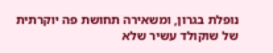נופלת בגרון, ומשאירה תחושת פה יוקרתית של שוקולד עשיר שלא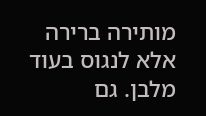מותירה ברירה אלא לנגוס בעוד מלבן. גם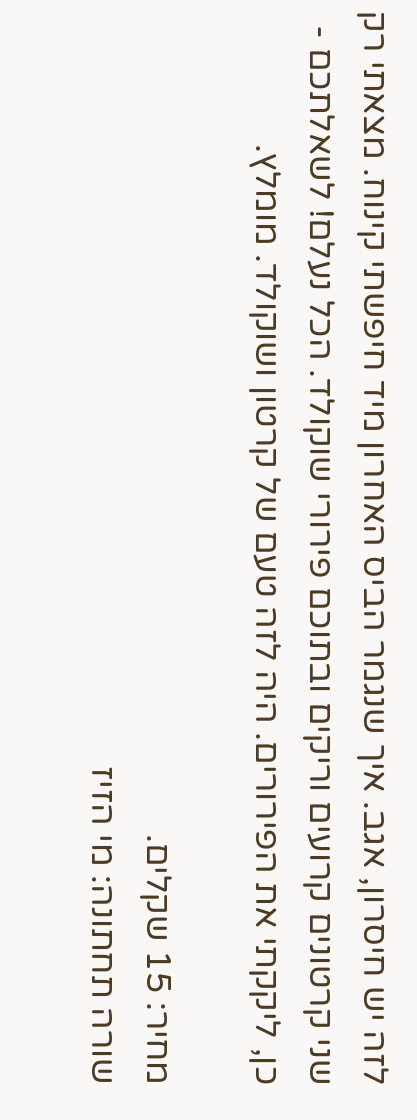לזה יש חיסרון, אגב. איך שנגמר הביס האחרון מיד חיפשתי קינוח. מצאתי רק שני קרטונים קרועים וריקים ובתוכם פירורי שוקולד. הכל נעלם! לשאלתכם - כן, ליקקתי את הפירורים. היה לזה טעם של קרטון ושוקולד. מומלץ.

מחיר: 15 שקלים.
שורה תחתונה: מי הזיז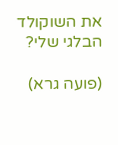את השוקולד הבלגי שלי?

(פועה גרא)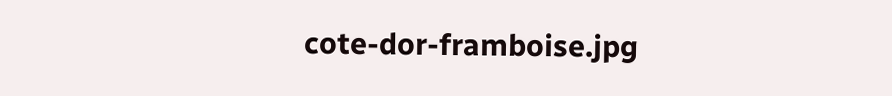cote-dor-framboise.jpg